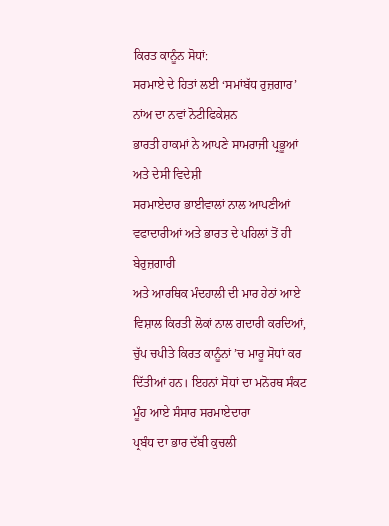ਕਿਰਤ ਕਾਨੂੰਨ ਸੋਧਾਂ:
ਸਰਮਾਏ ਦੇ ਹਿਤਾਂ ਲਈ ‘ਸਮਾਂਬੱਧ ਰੁਜ਼ਗਾਰ’ ਨਾਂਅ ਦਾ ਨਵਾਂ ਨੋਟੀਫਿਕੇਸ਼ਨ
ਭਾਰਤੀ ਹਾਕਮਾਂ ਨੇ ਆਪਣੇ ਸਾਮਰਾਜੀ ਪ੍ਰਭੂਆਂ ਅਤੇ ਦੇਸੀ ਵਿਦੇਸ਼ੀ
ਸਰਮਾਏਦਾਰ ਭਾਈਵਾਲਾਂ ਨਾਲ ਆਪਣੀਆਂ ਵਫਾਦਾਰੀਆਂ ਅਤੇ ਭਾਰਤ ਦੇ ਪਹਿਲਾਂ ਤੋਂ ਹੀ ਬੇਰੁਜ਼ਗਾਰੀ
ਅਤੇ ਆਰਥਿਕ ਮੰਦਹਾਲੀ ਦੀ ਮਾਰ ਹੇਠਾਂ ਆਏ ਵਿਸ਼ਾਲ ਕਿਰਤੀ ਲੋਕਾਂ ਨਾਲ ਗਦਾਰੀ ਕਰਦਿਆਂ, ਚੁੱਪ ਚਪੀਤੇ ਕਿਰਤ ਕਾਨੂੰਨਾਂ ’ਚ ਮਾਰੂ ਸੋਧਾਂ ਕਰ ਦਿੱਤੀਆਂ ਹਨ। ਇਹਨਾਂ ਸੋਧਾਂ ਦਾ ਮਨੋਰਥ ਸੰਕਟ ਮੂੰਹ ਆਏ ਸੰਸਾਰ ਸਰਮਾਏਦਾਰਾ
ਪ੍ਰਬੰਧ ਦਾ ਭਾਰ ਦੱਬੀ ਕੁਚਲੀ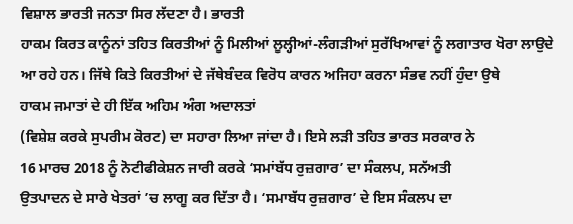ਵਿਸ਼ਾਲ ਭਾਰਤੀ ਜਨਤਾ ਸਿਰ ਲੱਦਣਾ ਹੈ। ਭਾਰਤੀ
ਹਾਕਮ ਕਿਰਤ ਕਾਨੂੰਨਾਂ ਤਹਿਤ ਕਿਰਤੀਆਂ ਨੂੰ ਮਿਲੀਆਂ ਲੂਲ੍ਹੀਆਂ-ਲੰਗੜੀਆਂ ਸੁਰੱਖਿਆਵਾਂ ਨੂੰ ਲਗਾਤਾਰ ਖੋਰਾ ਲਾਉਦੇ
ਆ ਰਹੇ ਹਨ। ਜਿੱਥੇ ਕਿਤੇ ਕਿਰਤੀਆਂ ਦੇ ਜੱਥੇਬੰਦਕ ਵਿਰੋਧ ਕਾਰਨ ਅਜਿਹਾ ਕਰਨਾ ਸੰਭਵ ਨਹੀਂ ਹੁੰਦਾ ਉਥੇ
ਹਾਕਮ ਜਮਾਤਾਂ ਦੇ ਹੀ ਇੱਕ ਅਹਿਮ ਅੰਗ ਅਦਾਲਤਾਂ
(ਵਿਸ਼ੇਸ਼ ਕਰਕੇ ਸੁਪਰੀਮ ਕੋਰਟ) ਦਾ ਸਹਾਰਾ ਲਿਆ ਜਾਂਦਾ ਹੈ। ਇਸੇ ਲੜੀ ਤਹਿਤ ਭਾਰਤ ਸਰਕਾਰ ਨੇ
16 ਮਾਰਚ 2018 ਨੂੰ ਨੋਟੀਫੀਕੇਸ਼ਨ ਜਾਰੀ ਕਰਕੇ ‘ਸਮਾਂਬੱਧ ਰੁਜ਼ਗਾਰ’ ਦਾ ਸੰਕਲਪ, ਸਨੱਅਤੀ
ਉਤਪਾਦਨ ਦੇ ਸਾਰੇ ਖੇਤਰਾਂ ’ਚ ਲਾਗੂ ਕਰ ਦਿੱਤਾ ਹੈ। ‘ਸਮਾਬੱਧ ਰੁਜ਼ਗਾਰ’ ਦੇ ਇਸ ਸੰਕਲਪ ਦਾ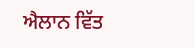ਐਲਾਨ ਵਿੱਤ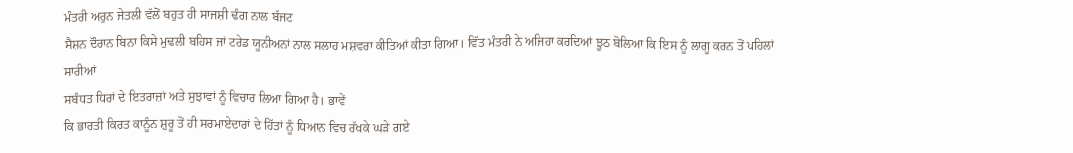ਮੰਤਰੀ ਅਰੁਨ ਜੇਤਲੀ ਵੱਲੋਂ ਬਹੁਤ ਹੀ ਸਾਜਸ਼ੀ ਢੰਗ ਨਾਲ ਬੱਜਟ
ਸੈਸ਼ਨ ਦੌਰਾਨ ਬਿਨਾ ਕਿਸੇ ਮੁਢਲੀ ਬਹਿਸ ਜਾਂ ਟਰੇਡ ਯੂਨੀਅਨਾਂ ਨਾਲ ਸਲਾਹ ਮਸ਼ਵਰਾ ਕੀਤਿਆਂ ਕੀਤਾ ਗਿਆ। ਵਿੱਤ ਮੰਤਰੀ ਨੇ ਅਜਿਹਾ ਕਰਦਿਆਂ ਝੂਠ ਬੋਲਿਆ ਕਿ ਇਸ ਨੂੰ ਲਾਗੂ ਕਰਨ ਤੋਂ ਪਹਿਲਾਂ ਸਾਰੀਆਂ
ਸਬੰਧਤ ਧਿਰਾਂ ਦੇ ਇਤਰਾਜ਼ਾਂ ਅਤੇ ਸੁਝਾਵਾਂ ਨੂੰ ਵਿਚਾਰ ਲਿਆ ਗਿਆ ਹੈ। ਭਾਵੇਂ
ਕਿ ਭਾਰਤੀ ਕਿਰਤ ਕਾਨੂੰਨ ਸ਼ੁਰੂ ਤੋਂ ਹੀ ਸਰਮਾਏਦਾਰਾਂ ਦੇ ਹਿੱਤਾਂ ਨੂੰ ਧਿਆਨ ਵਿਚ ਰੱਖਕੇ ਘੜੇ ਗਏ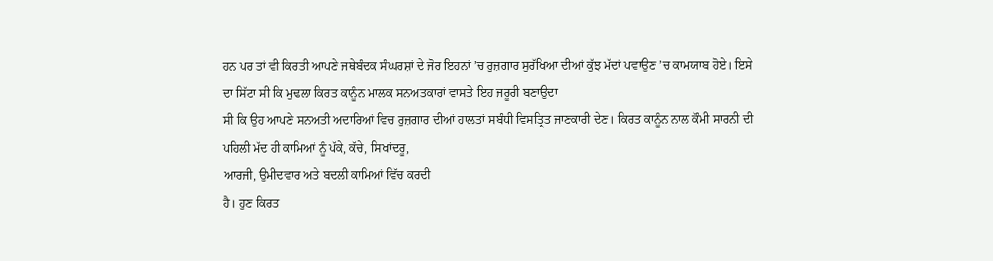ਹਨ ਪਰ ਤਾਂ ਵੀ ਕਿਰਤੀ ਆਪਣੇ ਜਥੇਬੰਦਕ ਸੰਘਰਸ਼ਾਂ ਦੇ ਜੋਰ ਇਹਨਾਂ ’ਚ ਰੁਜ਼ਗਾਰ ਸੁਰੱਖਿਆ ਦੀਆਂ ਕੁੱਝ ਮੱਦਾਂ ਪਵਾਉਣ ’ਚ ਕਾਮਯਾਬ ਹੋਏ। ਇਸੇ ਦਾ ਸਿੱਟਾ ਸੀ ਕਿ ਮੁਢਲਾ ਕਿਰਤ ਕਾਨੂੰਨ ਮਾਲਕ ਸਨਅਤਕਾਰਾਂ ਵਾਸਤੇ ਇਹ ਜਰੂਰੀ ਬਣਾਉਦਾ
ਸੀ ਕਿ ਉਹ ਆਪਣੇ ਸਨਅਤੀ ਅਦਾਰਿਆਂ ਵਿਚ ਰੁਜ਼ਗਾਰ ਦੀਆਂ ਹਾਲਤਾਂ ਸਬੰਧੀ ਵਿਸਤ੍ਰਿਤ ਜਾਣਕਾਰੀ ਦੇਣ। ਕਿਰਤ ਕਾਨੂੰਨ ਨਾਲ ਕੌਮੀ ਸਾਰਨੀ ਦੀ ਪਹਿਲੀ ਮੱਦ ਹੀ ਕਾਮਿਆਂ ਨੂੰ ਪੱਕੇ, ਕੱਚੇ, ਸਿਖਾਂਦਰੂ,
ਆਰਜੀ, ਉਮੀਦਵਾਰ ਅਤੇ ਬਦਲੀ ਕਾਮਿਆਂ ਵਿੱਚ ਕਰਦੀ
ਹੈ। ਹੁਣ ਕਿਰਤ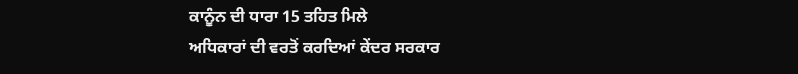ਕਾਨੂੰਨ ਦੀ ਧਾਰਾ 15 ਤਹਿਤ ਮਿਲੇ
ਅਧਿਕਾਰਾਂ ਦੀ ਵਰਤੋਂ ਕਰਦਿਆਂ ਕੇਂਦਰ ਸਰਕਾਰ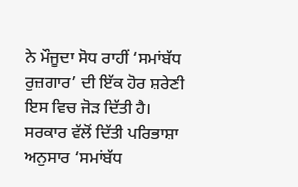ਨੇ ਮੌਜੂਦਾ ਸੋਧ ਰਾਹੀਂ ‘ਸਮਾਂਬੱਧ ਰੁਜ਼ਗਾਰ’ ਦੀ ਇੱਕ ਹੋਰ ਸ਼ਰੇਣੀ ਇਸ ਵਿਚ ਜੋੜ ਦਿੱਤੀ ਹੈ। ਸਰਕਾਰ ਵੱਲੋਂ ਦਿੱਤੀ ਪਰਿਭਾਸ਼ਾ ਅਨੁਸਾਰ ‘ਸਮਾਂਬੱਧ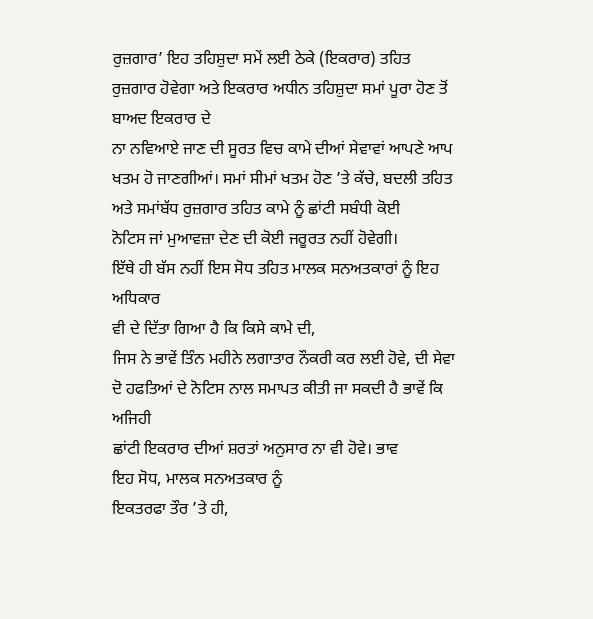ਰੁਜ਼ਗਾਰ’ ਇਹ ਤਹਿਸ਼ੁਦਾ ਸਮੇਂ ਲਈ ਠੇਕੇ (ਇਕਰਾਰ) ਤਹਿਤ ਰੁਜ਼ਗਾਰ ਹੋਵੇਗਾ ਅਤੇ ਇਕਰਾਰ ਅਧੀਨ ਤਹਿਸ਼ੁਦਾ ਸਮਾਂ ਪੂਰਾ ਹੋਣ ਤੋਂ ਬਾਅਦ ਇਕਰਾਰ ਦੇ
ਨਾ ਨਵਿਆਏ ਜਾਣ ਦੀ ਸੂਰਤ ਵਿਚ ਕਾਮੇ ਦੀਆਂ ਸੇਵਾਵਾਂ ਆਪਣੇ ਆਪ ਖਤਮ ਹੋ ਜਾਣਗੀਆਂ। ਸਮਾਂ ਸੀਮਾਂ ਖਤਮ ਹੋਣ ’ਤੇ ਕੱਚੇ, ਬਦਲੀ ਤਹਿਤ ਅਤੇ ਸਮਾਂਬੱਧ ਰੁਜ਼ਗਾਰ ਤਹਿਤ ਕਾਮੇ ਨੂੰ ਛਾਂਟੀ ਸਬੰਧੀ ਕੋਈ
ਨੋਟਿਸ ਜਾਂ ਮੁਆਵਜ਼ਾ ਦੇਣ ਦੀ ਕੋਈ ਜਰੂਰਤ ਨਹੀਂ ਹੋਵੇਗੀ।
ਇੱਥੇ ਹੀ ਬੱਸ ਨਹੀਂ ਇਸ ਸੋਧ ਤਹਿਤ ਮਾਲਕ ਸਨਅਤਕਾਰਾਂ ਨੂੰ ਇਹ ਅਧਿਕਾਰ
ਵੀ ਦੇ ਦਿੱਤਾ ਗਿਆ ਹੈ ਕਿ ਕਿਸੇ ਕਾਮੇ ਦੀ,
ਜਿਸ ਨੇ ਭਾਵੇਂ ਤਿੰਨ ਮਹੀਨੇ ਲਗਾਤਾਰ ਨੌਕਰੀ ਕਰ ਲਈ ਹੋਵੇ, ਦੀ ਸੇਵਾ ਦੋ ਹਫਤਿਆਂ ਦੇ ਨੋਟਿਸ ਨਾਲ ਸਮਾਪਤ ਕੀਤੀ ਜਾ ਸਕਦੀ ਹੈ ਭਾਵੇਂ ਕਿ ਅਜਿਹੀ
ਛਾਂਟੀ ਇਕਰਾਰ ਦੀਆਂ ਸ਼ਰਤਾਂ ਅਨੁਸਾਰ ਨਾ ਵੀ ਹੋਵੇ। ਭਾਵ
ਇਹ ਸੋਧ, ਮਾਲਕ ਸਨਅਤਕਾਰ ਨੂੰ
ਇਕਤਰਫਾ ਤੌਰ ’ਤੇ ਹੀ,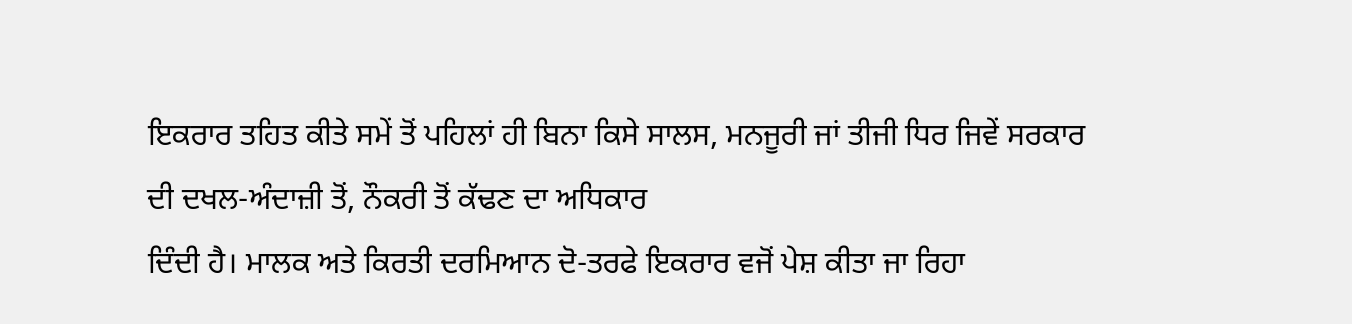ਇਕਰਾਰ ਤਹਿਤ ਕੀਤੇ ਸਮੇਂ ਤੋਂ ਪਹਿਲਾਂ ਹੀ ਬਿਨਾ ਕਿਸੇ ਸਾਲਸ, ਮਨਜੂਰੀ ਜਾਂ ਤੀਜੀ ਧਿਰ ਜਿਵੇਂ ਸਰਕਾਰ
ਦੀ ਦਖਲ-ਅੰਦਾਜ਼ੀ ਤੋਂ, ਨੌਕਰੀ ਤੋਂ ਕੱਢਣ ਦਾ ਅਧਿਕਾਰ
ਦਿੰਦੀ ਹੈ। ਮਾਲਕ ਅਤੇ ਕਿਰਤੀ ਦਰਮਿਆਨ ਦੋ-ਤਰਫੇ ਇਕਰਾਰ ਵਜੋਂ ਪੇਸ਼ ਕੀਤਾ ਜਾ ਰਿਹਾ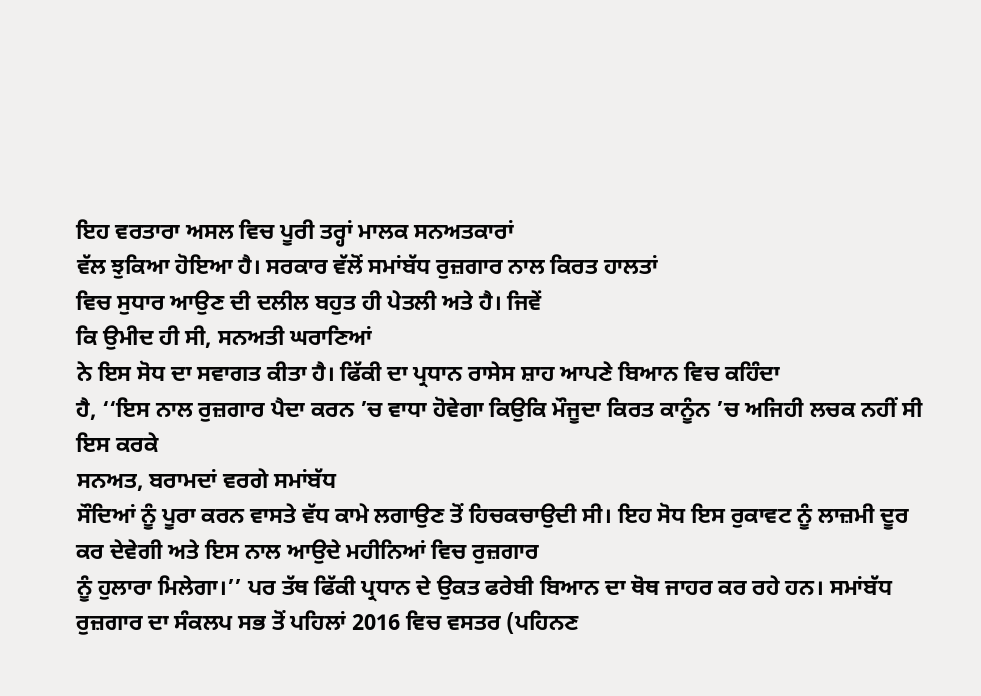ਇਹ ਵਰਤਾਰਾ ਅਸਲ ਵਿਚ ਪੂਰੀ ਤਰ੍ਹਾਂ ਮਾਲਕ ਸਨਅਤਕਾਰਾਂ
ਵੱਲ ਝੁਕਿਆ ਹੋਇਆ ਹੈ। ਸਰਕਾਰ ਵੱਲੋਂ ਸਮਾਂਬੱਧ ਰੁਜ਼ਗਾਰ ਨਾਲ ਕਿਰਤ ਹਾਲਤਾਂ
ਵਿਚ ਸੁਧਾਰ ਆਉਣ ਦੀ ਦਲੀਲ ਬਹੁਤ ਹੀ ਪੇਤਲੀ ਅਤੇ ਹੈ। ਜਿਵੇਂ
ਕਿ ਉਮੀਦ ਹੀ ਸੀ, ਸਨਅਤੀ ਘਰਾਣਿਆਂ
ਨੇ ਇਸ ਸੋਧ ਦਾ ਸਵਾਗਤ ਕੀਤਾ ਹੈ। ਫਿੱਕੀ ਦਾ ਪ੍ਰਧਾਨ ਰਾਸੇਸ ਸ਼ਾਹ ਆਪਣੇ ਬਿਆਨ ਵਿਚ ਕਹਿੰਦਾ
ਹੈ, ‘‘ਇਸ ਨਾਲ ਰੁਜ਼ਗਾਰ ਪੈਦਾ ਕਰਨ ’ਚ ਵਾਧਾ ਹੋਵੇਗਾ ਕਿਉਕਿ ਮੌਜੂਦਾ ਕਿਰਤ ਕਾਨੂੰਨ ’ਚ ਅਜਿਹੀ ਲਚਕ ਨਹੀਂ ਸੀ ਇਸ ਕਰਕੇ
ਸਨਅਤ, ਬਰਾਮਦਾਂ ਵਰਗੇ ਸਮਾਂਬੱਧ
ਸੌਦਿਆਂ ਨੂੰ ਪੂਰਾ ਕਰਨ ਵਾਸਤੇ ਵੱਧ ਕਾਮੇ ਲਗਾਉਣ ਤੋਂ ਹਿਚਕਚਾਉਦੀ ਸੀ। ਇਹ ਸੋਧ ਇਸ ਰੁਕਾਵਟ ਨੂੰ ਲਾਜ਼ਮੀ ਦੂਰ ਕਰ ਦੇਵੇਗੀ ਅਤੇ ਇਸ ਨਾਲ ਆਉਦੇ ਮਹੀਨਿਆਂ ਵਿਚ ਰੁਜ਼ਗਾਰ
ਨੂੰ ਹੁਲਾਰਾ ਮਿਲੇਗਾ।’’ ਪਰ ਤੱਥ ਫਿੱਕੀ ਪ੍ਰਧਾਨ ਦੇ ਉਕਤ ਫਰੇਬੀ ਬਿਆਨ ਦਾ ਥੋਥ ਜਾਹਰ ਕਰ ਰਹੇ ਹਨ। ਸਮਾਂਬੱਧ ਰੁਜ਼ਗਾਰ ਦਾ ਸੰਕਲਪ ਸਭ ਤੋਂ ਪਹਿਲਾਂ 2016 ਵਿਚ ਵਸਤਰ (ਪਹਿਨਣ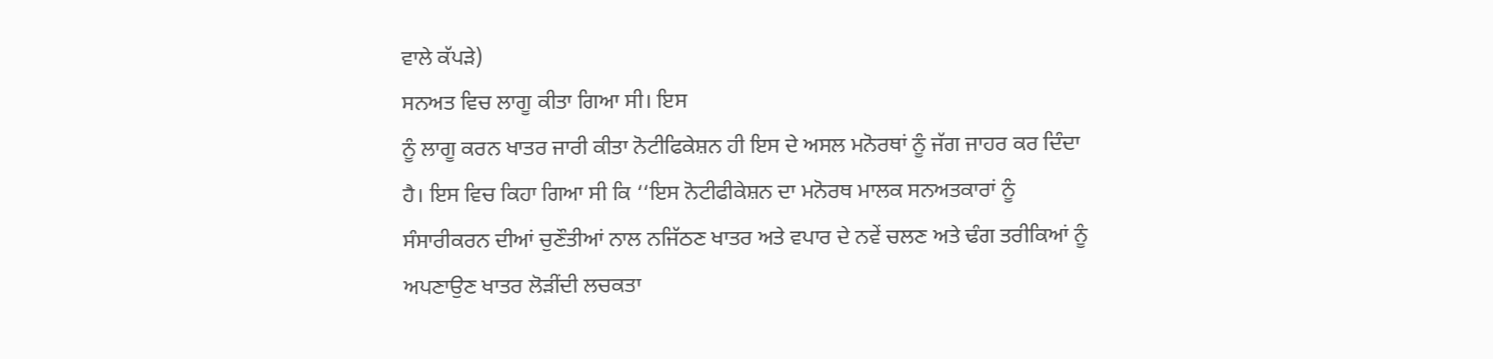ਵਾਲੇ ਕੱਪੜੇ)
ਸਨਅਤ ਵਿਚ ਲਾਗੂ ਕੀਤਾ ਗਿਆ ਸੀ। ਇਸ
ਨੂੰ ਲਾਗੂ ਕਰਨ ਖਾਤਰ ਜਾਰੀ ਕੀਤਾ ਨੋਟੀਫਿਕੇਸ਼ਨ ਹੀ ਇਸ ਦੇ ਅਸਲ ਮਨੋਰਥਾਂ ਨੂੰ ਜੱਗ ਜਾਹਰ ਕਰ ਦਿੰਦਾ
ਹੈ। ਇਸ ਵਿਚ ਕਿਹਾ ਗਿਆ ਸੀ ਕਿ ‘‘ਇਸ ਨੋਟੀਫੀਕੇਸ਼ਨ ਦਾ ਮਨੋਰਥ ਮਾਲਕ ਸਨਅਤਕਾਰਾਂ ਨੂੰ
ਸੰਸਾਰੀਕਰਨ ਦੀਆਂ ਚੁਣੌਤੀਆਂ ਨਾਲ ਨਜਿੱਠਣ ਖਾਤਰ ਅਤੇ ਵਪਾਰ ਦੇ ਨਵੇਂ ਚਲਣ ਅਤੇ ਢੰਗ ਤਰੀਕਿਆਂ ਨੂੰ
ਅਪਣਾਉਣ ਖਾਤਰ ਲੋੜੀਂਦੀ ਲਚਕਤਾ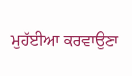ਮੁਹੱਈਆ ਕਰਵਾਉਣਾ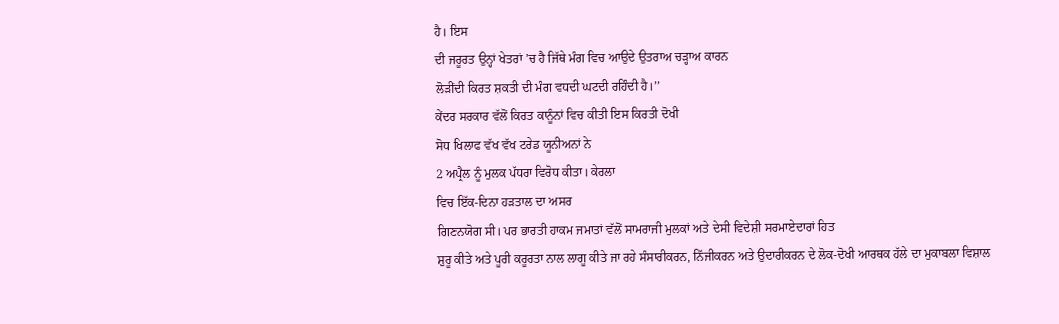ਹੈ। ਇਸ
ਦੀ ਜਰੂਰਤ ਉਨ੍ਹਾਂ ਖੇਤਰਾਂ ’ਚ ਹੈ ਜਿੱਥੇ ਮੰਗ ਵਿਚ ਆਉਦੇ ਉਤਰਾਅ ਚੜ੍ਹਾਅ ਕਾਰਨ
ਲੋੜੀਂਦੀ ਕਿਰਤ ਸ਼ਕਤੀ ਦੀ ਮੰਗ ਵਧਦੀ ਘਟਦੀ ਰਹਿੰਦੀ ਹੈ।’’
ਕੇਂਦਰ ਸਰਕਾਰ ਵੱਲੋਂ ਕਿਰਤ ਕਾਨੂੰਨਾਂ ਵਿਚ ਕੀਤੀ ਇਸ ਕਿਰਤੀ ਦੋਖੀ
ਸੋਧ ਖਿਲਾਫ ਵੱਖ ਵੱਖ ਟਰੇਡ ਯੂਨੀਅਨਾਂ ਨੇ
2 ਅਪ੍ਰੈਲ ਨੂੰ ਮੁਲਕ ਪੱਧਰਾ ਵਿਰੋਧ ਕੀਤਾ। ਕੇਰਲਾ
ਵਿਚ ਇੱਕ-ਦਿਨਾ ਹੜਤਾਲ ਦਾ ਅਸਰ
ਗਿਣਨਯੋਗ ਸੀ। ਪਰ ਭਾਰਤੀ ਹਾਕਮ ਜਮਾਤਾਂ ਵੱਲੋਂ ਸਾਮਰਾਜੀ ਮੁਲਕਾਂ ਅਤੇ ਦੇਸੀ ਵਿਦੇਸ਼ੀ ਸਰਮਾਏਦਾਰਾਂ ਹਿਤ
ਸ਼ੁਰੂ ਕੀਤੇ ਅਤੇ ਪੂਰੀ ਕਰੂਰਤਾ ਨਾਲ ਲਾਗੂ ਕੀਤੇ ਜਾ ਰਹੇ ਸੰਸਾਰੀਕਰਨ, ਨਿੱਜੀਕਰਨ ਅਤੇ ਉਦਾਰੀਕਰਨ ਦੇ ਲੋਕ-ਦੋਖੀ ਆਰਥਕ ਹੱਲੇ ਦਾ ਮੁਕਾਬਲਾ ਵਿਸ਼ਾਲ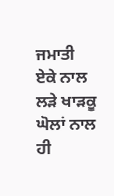ਜਮਾਤੀ ਏਕੇ ਨਾਲ ਲੜੇ ਖਾੜਕੂ ਘੋਲਾਂ ਨਾਲ ਹੀ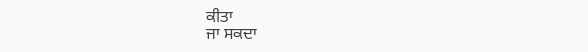ਕੀਤਾ
ਜਾ ਸਕਦਾ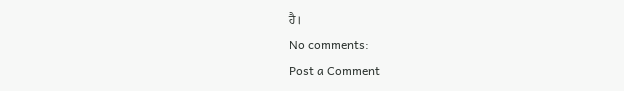ਹੈ।
No comments:
Post a Comment